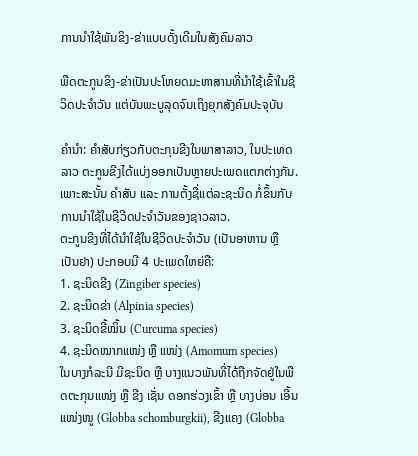ການນຳໃຊ້ພັນຂິງ-ຂ່າແບບດັ້ງເດີມໃນສັງຄົມລາວ

ພືດຕະກູນຂິງ-ຂ່າເປັນປະໂຫຍດມະຫາສານທີ່ນຳໃຊ້ເຂົ້າໃນຊີວິດປະຈຳວັນ ແຕ່ບັນພະບູລຸດຈົນເຖິງຍຸກສັງຄົມປະຈຸບັນ

ຄຳນຳ: ຄຳສັບກ່ຽວກັບຕະກຸນຂີງໃນພາສາລາວ, ໃນປະເທດລາວ ຕະກູນຂີງໄດ້ແບ່ງອອກເປັນຫຼາຍປະເພດແຕກຕ່າງກັນ. ເພາະສະນັ້ນ ຄຳສັບ ແລະ ການຕັ້ງຊື່ແຕ່ລະຊະນິດ ກໍ່ຂຶ້ນກັບການນຳໃຊ້ໃນຊີວີດປະຈຳວັນຂອງຊາວລາວ.
ຕະກູນຂີງທີ່ໄດ້ນຳໃຊ້ໃນຊີວິດປະຈຳວັນ (ເປັນອາຫານ ຫຼື ເປັນຢາ) ປະກອບມີ 4 ປະເພດໃຫຍ່ຄື:
1. ຊະນິດຂີງ (Zingiber species)
2. ຊະນິດຂ່າ (Alpinia species)
3. ຊະນິດຂີ້ໝິ້ນ (Curcuma species)
4. ຊະນິດໝາກແໜ່ງ ຫຼື ແໜ່ງ (Amomum species)
ໃນບາງກໍລະນີ ມີຊະນິດ ຫຼື ບາງແນວພັນທີ່ໄດ້ຖືກຈັດຢູ່ໃນພືດຕະກຸນແໜ່ງ ຫຼື ຂີງ ເຊັ່ນ ດອກຮ່ວງເຂົ້າ ຫຼື ບາງບ່ອນ ເອີ້ນແໜ່ງໜູ (Globba schomburgkii), ຂີງແຄງ (Globba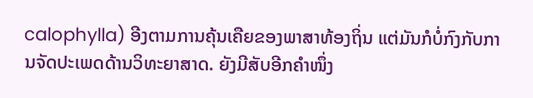calophylla) ອີງຕາມການຄຸ້ນເຄືຍຂອງພາສາທ້ອງຖິ່ນ ແຕ່ມັນກໍບໍ່ກົງກັບການຈັດປະເພດດ້ານວິທະຍາສາດ. ຍັງມີສັບອີກຄຳໜຶ່ງ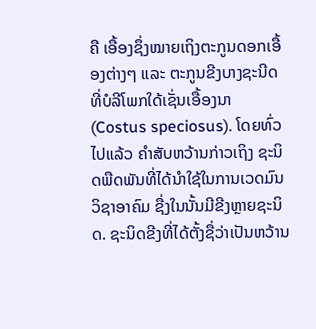ຄື ເອື້ອງຊຶ່ງໝາຍເຖິງຕະກູນດອກເອື້ອງຕ່າງໆ ແລະ ຕະກູນຂີງບາງຊະນີດທີ່ບໍລີໂພກໃດ້ເຊັ່ນເອື້ອງນາ (Costus speciosus). ໂດຍທົ່ວໄປແລ້ວ ຄຳສັບຫວ້ານກ່າວເຖິງ ຊະນິດພືດພັນທີ່ໄດ້ນຳໃຊ້ໃນການເວດມົນວິຊາອາຄົມ ຊື່ງໃນນັ້ນມີຂີງຫຼາຍຊະນິດ. ຊະນິດຂີງທີ່ໄດ້ຕັ້ງຊື່ວ່າເປັນຫວ້ານ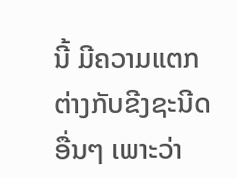ນີ້ ມີຄວາມແຕກຕ່າງກັບຂີງຊະນີດອື່ນໆ ເພາະວ່າ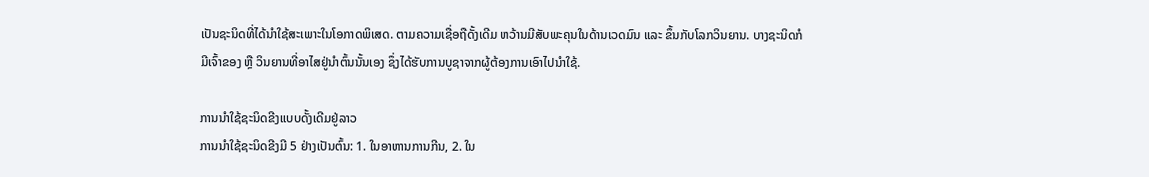ເປັນຊະນິດທີ່ໄດ້ນຳໃຊ້ສະເພາະໃນໂອກາດພິເສດ. ຕາມຄວາມເຊື່ອຖືດັ້ງເດີມ ຫວ້ານມີສັບພະຄຸນໃນດ້ານເວດມົນ ແລະ ຂຶ້ນກັບໂລກວິນຍານ. ບາງຊະນິດກໍມີເຈົ້າຂອງ ຫຼື ວິນຍານທີ່ອາໄສຢູ່ນຳຕົ້ນນັ້ນເອງ ຊຶ່ງໄດ້ຮັບການບູຊາຈາກຜູ້ຕ້ອງການເອົາໄປນຳໃຊ້.

ການນຳໃຊ້ຊະນິດຂີງແບບດັ້ງເດີມຢູ່ລາວ
ການນຳໃຊ້ຊະນິດຂີງມີ 5 ຢ່າງເປັນຕົ້ນ: 1. ໃນອາຫານການກີນ, 2. ໃນ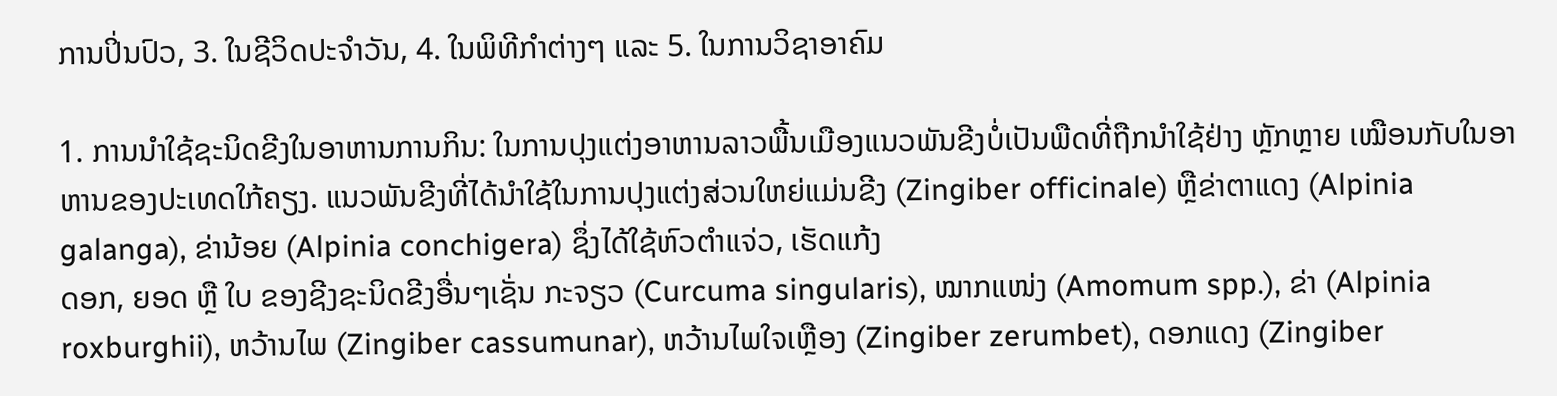ການປິ່ນປົວ, 3. ໃນຊີວິດປະຈຳວັນ, 4. ໃນພິທີກຳຕ່າງໆ ແລະ 5. ໃນການວິຊາອາຄົມ

1. ການນຳໃຊ້ຊະນິດຂີງໃນອາຫານການກິນ: ໃນການປຸງແຕ່ງອາຫານລາວພື້ນເມືອງແນວພັນຂີງບໍ່ເປັນພືດທີ່ຖືກນຳໃຊ້ຢ່າງ ຫຼັກຫຼາຍ ເໝືອນກັບໃນອາຫານຂອງປະເທດໃກ້ຄຽງ. ແນວພັນຂີງທີ່ໄດ້ນຳໃຊ້ໃນການປຸງແຕ່ງສ່ວນໃຫຍ່ແມ່ນຂີງ (Zingiber officinale) ຫຼືຂ່າຕາແດງ (Alpinia galanga), ຂ່ານ້ອຍ (Alpinia conchigera) ຊຶ່ງໄດ້ໃຊ້ຫົວຕຳແຈ່ວ, ເຮັດແກ້ງ
ດອກ, ຍອດ ຫຼື ໃບ ຂອງຊີງຊະນິດຂີງອື່ນໆເຊັ່ນ ກະຈຽວ (Curcuma singularis), ໝາກແໜ່ງ (Amomum spp.), ຂ່າ (Alpinia roxburghii), ຫວ້ານໄພ (Zingiber cassumunar), ຫວ້ານໄພໃຈເຫຼືອງ (Zingiber zerumbet), ດອກແດງ (Zingiber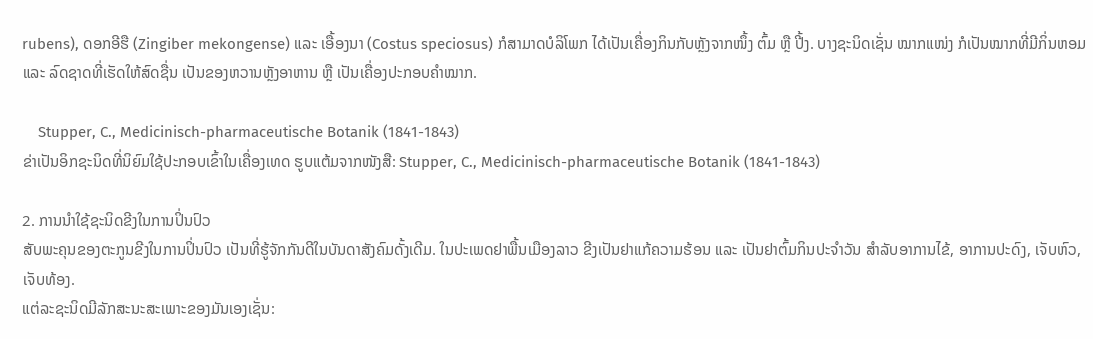rubens), ດອກອີຮື (Zingiber mekongense) ແລະ ເອື້ອງນາ (Costus speciosus) ກໍສາມາດບໍລິໂພກ ໄດ້ເປັນເຄື່ອງກິນກັບຫຼັງຈາກໜຶ້ງ ຕົ້ມ ຫຼື ປີ້ງ. ບາງຊະນິດເຊັ່ນ ໝາກແໜ່ງ ກໍເປັນໝາກທີ່ມີກິ່ນຫອມ ແລະ ລົດຊາດທີ່ເຮັດໃຫ້ສົດຊື່ນ ເປັນຂອງຫວານຫຼັງອາຫານ ຫຼື ເປັນເຄື່ອງປະກອບຄຳໝາກ.

    Stupper, C., Medicinisch-pharmaceutische Botanik (1841-1843)
ຂ່າເປັນອິກຊະນິດທີ່ນິຍົມໃຊ້ປະກອບເຂົ້າໃນເຄື່ອງເທດ ຮູບແຕ້ມຈາກໜັງສື: Stupper, C., Medicinisch-pharmaceutische Botanik (1841-1843)

2. ການນຳໃຊ້ຊະນິດຂີງໃນການປິ່ນປົວ
ສັບພະຄຸນຂອງຕະກູນຂີງໃນການປິ່ນປົວ ເປັນທີ່ຮູ້ຈັກກັນດີໃນບັນດາສັງຄົມດັ້ງເດີມ. ໃນປະເພດຢາພື້ນເມືອງລາວ ຂີງເປັນຢາແກ້ຄວາມຮ້ອນ ແລະ ເປັນຢາຕົ້ມກິນປະຈຳວັນ ສຳລັບອາການໄຂ້, ອາການປະດົງ, ເຈັບຫົວ, ເຈັບທ້ອງ.
ແຕ່ລະຊະນິດມີລັກສະນະສະເພາະຂອງມັນເອງເຊັ່ນ: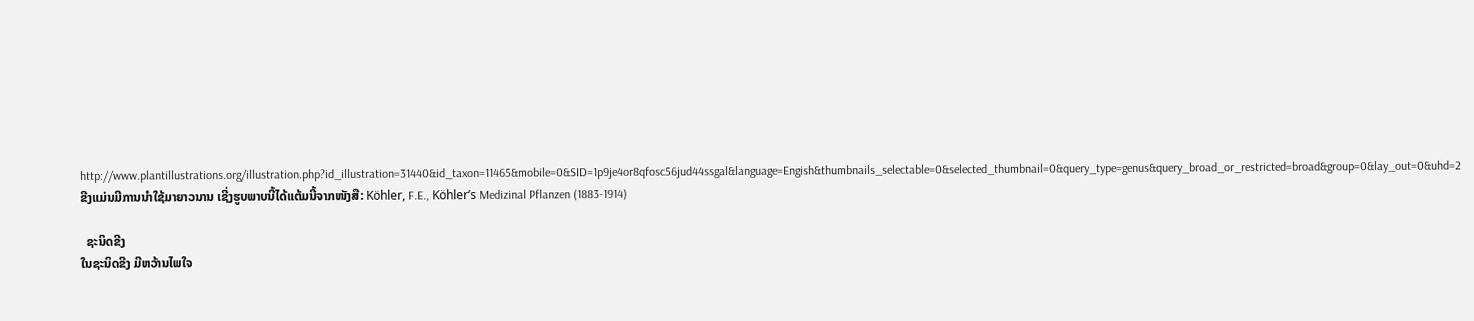http://www.plantillustrations.org/illustration.php?id_illustration=31440&id_taxon=11465&mobile=0&SID=1p9je4or8qfosc56jud44ssgal&language=Engish&thumbnails_selectable=0&selected_thumbnail=0&query_type=genus&query_broad_or_restricted=broad&group=0&lay_out=0&uhd=2
ຂີງແມ່ນມີການນຳໃຊ້ມາຍາວນານ ເຊີ່ງຮູບພາບນີ້ໄດ້ແຕ້ມນີ້ຈາກໜັງສື: Köhler, F.E., Köhler’s Medizinal Pflanzen (1883-1914)

  ຊະນິດຂີງ
ໃນຊະນິດຂີງ ມີຫວ້ານໄພໃຈ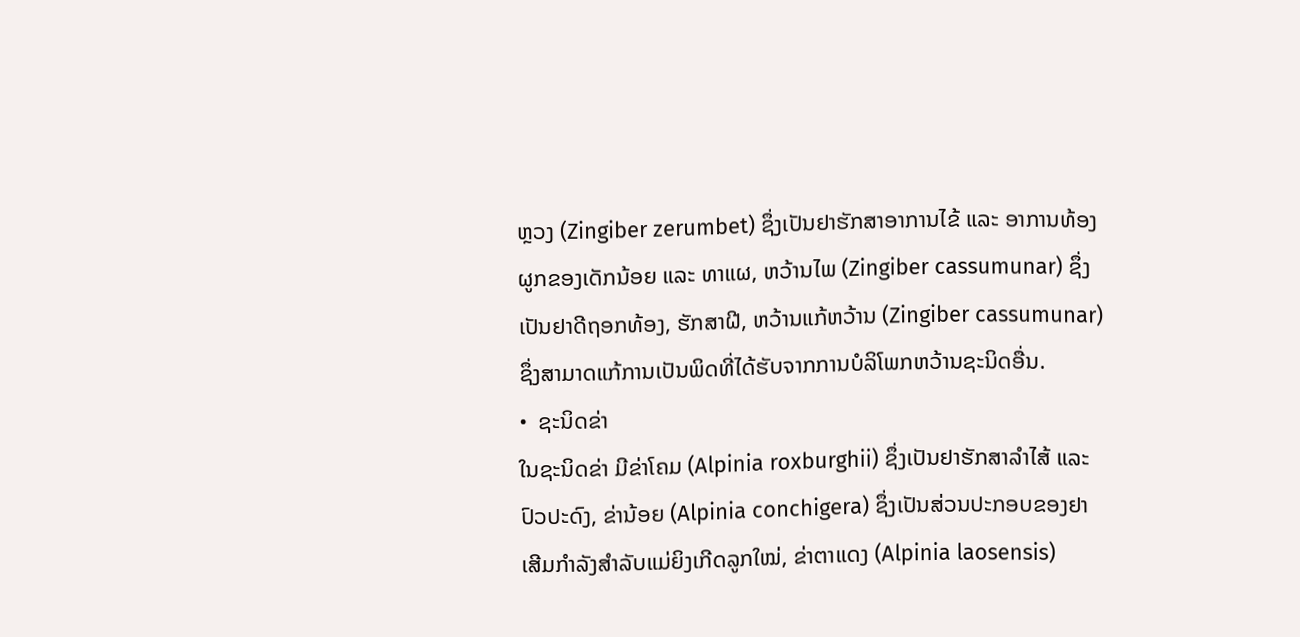ຫຼວງ (Zingiber zerumbet) ຊຶ່ງເປັນຢາຮັກສາອາການໄຂ້ ແລະ ອາການທ້ອງຜູກຂອງເດັກນ້ອຍ ແລະ ທາແຜ, ຫວ້ານໄພ (Zingiber cassumunar) ຊຶ່ງເປັນຢາດີຖອກທ້ອງ, ຮັກສາຝີ, ຫວ້ານແກ້ຫວ້ານ (Zingiber cassumunar) ຊຶ່ງສາມາດແກ້ການເປັນພິດທີ່ໄດ້ຮັບຈາກການບໍລິໂພກຫວ້ານຊະນິດອື່ນ.
•  ຊະນິດຂ່າ
ໃນຊະນິດຂ່າ ມີຂ່າໂຄມ (Alpinia roxburghii) ຊຶ່ງເປັນຢາຮັກສາລຳໄສ້ ແລະ ປົວປະດົງ, ຂ່ານ້ອຍ (Alpinia conchigera) ຊຶ່ງເປັນສ່ວນປະກອບຂອງຢາເສີມກຳລັງສຳລັບແມ່ຍິງເກີດລູກໃໝ່, ຂ່າຕາແດງ (Alpinia laosensis)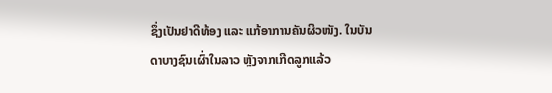ຊຶ່ງເປັນຢາດີທ້ອງ ແລະ ແກ້ອາການຄັນຜິວໜັງ. ໃນບັນດາບາງຊົນເຜົ່າໃນລາວ ຫຼັງຈາກເກີດລູກແລ້ວ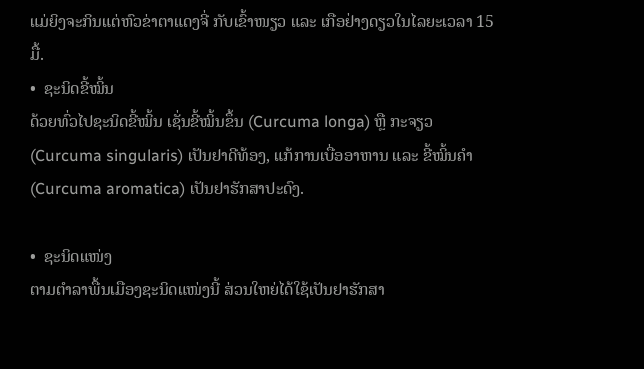ແມ່ຍິງຈະກິນແຕ່ຫົວຂ່າຕາແດງຈີ່ ກັບເຂົ້າໜຽວ ແລະ ເກືອຢ່າງດຽວໃນໄລຍະເວລາ 15 ມື້.
•  ຊະນິດຂີ້ໝິ້ນ
ດ້ວຍທົ່ວໄປຊະນິດຂີ້ໝິ້ນ ເຊັ່ນຂີ້ໝິ້ນຂຶ້ນ (Curcuma longa) ຫຼື ກະຈຽວ (Curcuma singularis) ເປັນຢາດີທ້ອງ, ແກ້ການເບື່ອອາຫານ ແລະ ຂີ້ໝິ້ນຄຳ (Curcuma aromatica) ເປັນຢາຮັກສາປະດົງ.

•  ຊະນິດແໜ່ງ
ຕາມຕຳລາພື້ນເມືອງຊະນິດແໜ່ງນີ້ ສ່ວນໃຫຍ່ໄດ້ໃຊ້ເປັນຢາຮັກສາ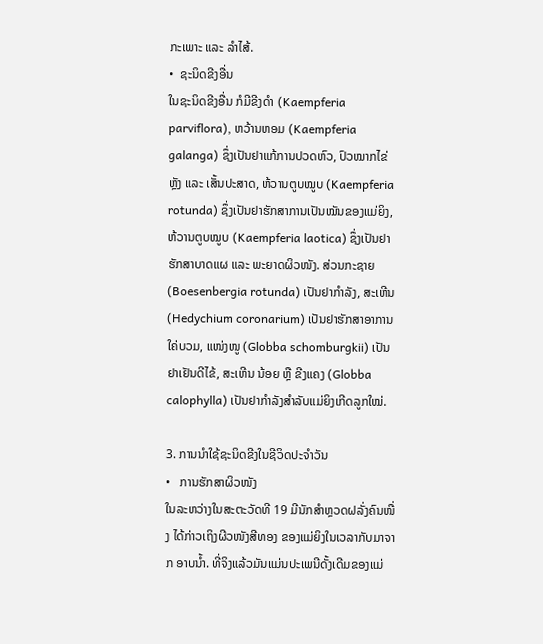ກະເພາະ ແລະ ລຳໄສ້.
•  ຊະນິດຂີງອື່ນ
ໃນຊະນິດຂີງອື່ນ ກໍມີຂີງດຳ (Kaempferia parviflora), ຫວ້ານຫອມ (Kaempferia galanga) ຊຶ່ງເປັນຢາແກ້ການປວດຫົວ, ປົວໝາກໄຂ່ຫຼັງ ແລະ ເສັ້ນປະສາດ, ຫ້ວານຕູບໝູບ (Kaempferia rotunda) ຊຶ່ງເປັນຢາຮັກສາການເປັນໝັນຂອງແມ່ຍິງ, ຫ້ວານຕູບໝູບ (Kaempferia laotica) ຊຶ່ງເປັນຢາຮັກສາບາດແຜ ແລະ ພະຍາດຜິວໜັງ. ສ່ວນກະຊາຍ (Boesenbergia rotunda) ເປັນຢາກຳລັງ, ສະເຫີນ (Hedychium coronarium) ເປັນຢາຮັກສາອາການໃຄ່ບວມ, ແໜ່ງໜູ (Globba schomburgkii) ເປັນຢາເຢັນດີໄຂ້, ສະເຫີນ ນ້ອຍ ຫຼື ຂີງແຄງ (Globba calophylla) ເປັນຢາກຳລັງສຳລັບແມ່ຍິງເກີດລູກໃໝ່.

3. ການນຳໃຊ້ຊະນິດຂີງໃນຊີວິດປະຈຳວັນ
•   ການຮັກສາຜິວໜັງ
ໃນລະຫວ່າງໃນສະຕະວັດທີ 19 ມີນັກສຳຫຼວດຝລັ່ງຄົນໜື່ງ ໄດ້ກ່າວເຖິງຜີວໜັງສີທອງ ຂອງແມ່ຍິງໃນເວລາກັບມາຈາກ ອາບນ້ຳ. ທີ່ຈິງແລ້ວມັນແມ່ນປະເພນີດັ້ງເດີມຂອງແມ່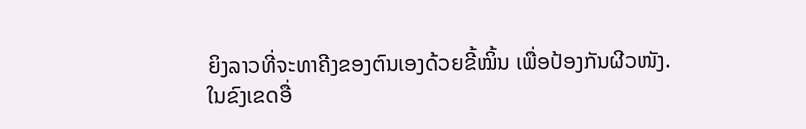ຍິງລາວທີ່ຈະທາຄີງຂອງຕົນເອງດ້ວຍຂີ້ໝິ້ນ ເພື່ອປ້ອງກັນຜີວໜັງ.
ໃນຂົງເຂດອື່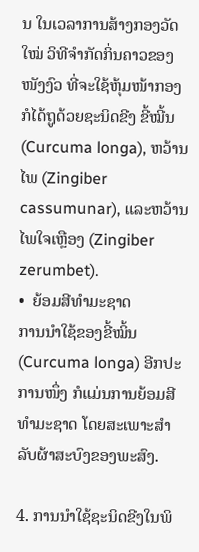ນ ໃນເວລາການສ້າງກອງວັດໃໝ່ ວິທີຈຳກັດກິ່ນຄາວຂອງໜັງງົວ ທີ່ຈະໃຊ້ຫຸ້ມໜ້າກອງ ກໍໄດ້ຖູດ້ວຍຊະນິດຂີງ ຂີ້ໝີ້ນ (Curcuma longa), ຫວ້ານໄພ (Zingiber cassumunar), ແລະຫວ້ານໄພໃຈເຫຼືອງ (Zingiber zerumbet).
•  ຍ້ອມສີທຳມະຊາດ
ການນຳໃຊ້ຂອງຂີ້ໝິ້ນ (Curcuma longa) ອີກປະການໜຶ່ງ ກໍແມ່ນການຍ້ອມສີທຳມະຊາດ ໂດຍສະເພາະສຳລັບຜ້າສະບົງຂອງພະສົງ.

4. ການນຳໃຊ້ຊະນິດຂີງໃນພິ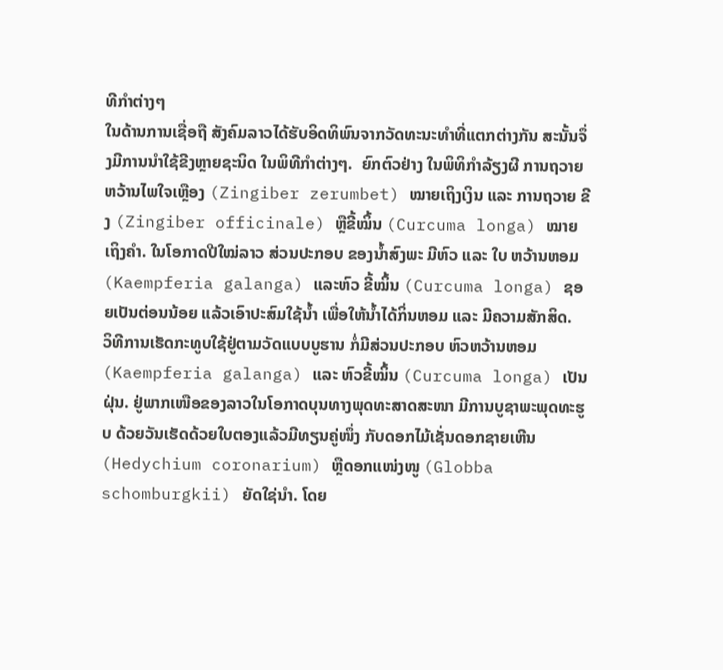ທີກຳຕ່າງໆ
ໃນດ້ານການເຊື່ອຖື ສັງຄົມລາວໄດ້ຮັບອິດທິພົນຈາກວັດທະນະທຳທີ່ແຕກຕ່າງກັນ ສະນັ້ນຈຶ່ງມີການນຳໃຊ້ຂີງຫຼາຍຊະນິດ ໃນພິທີກຳຕ່າງໆ.  ຍົກຕົວຢ່າງ ໃນພິທິກຳລ້ຽງຜີ ການຖວາຍ ຫວ້ານໄພໃຈເຫຼືອງ (Zingiber zerumbet) ໝາຍເຖິງເງິນ ແລະ ການຖວາຍ ຂີງ (Zingiber officinale) ຫຼືຂີ້ໝິ້ນ (Curcuma longa) ໝາຍເຖິງຄຳ. ໃນໂອກາດປີໃໝ່ລາວ ສ່ວນປະກອບ ຂອງນ້ຳສົງພະ ມີຫົວ ແລະ ໃບ ຫວ້ານຫອມ (Kaempferia galanga) ແລະຫົວ ຂີ້ໝິ້ນ (Curcuma longa) ຊອຍເປັນຕ່ອນນ້ອຍ ແລ້ວເອົາປະສົມໃຊ້ນ້ຳ ເພື່ອໃຫ້ນ້ຳໄດ້ກິ່ນຫອມ ແລະ ມີຄວາມສັກສິດ.
ວິທີການເຮັດກະທູບໃຊ້ຢູ່ຕາມວັດແບບບູຮານ ກໍ່ມີສ່ວນປະກອບ ຫົວຫວ້ານຫອມ (Kaempferia galanga) ແລະ ຫົວຂີ້ໝິ້ນ (Curcuma longa) ເປັນຝຸ່ນ. ຢູ່ພາກເໜືອຂອງລາວໃນໂອກາດບຸນທາງພຸດທະສາດສະໜາ ມີການບູຊາພະພຸດທະຮູບ ດ້ວຍວັນເຮັດດ້ວຍໃບຕອງແລ້ວມີທຽນຄູ່ໜຶ່ງ ກັບດອກໄມ້ເຊັ່ນດອກຊາຍເຫີນ (Hedychium coronarium) ຫຼືດອກແໜ່ງໜູ (Globba schomburgkii) ຍັດໃຊ່ນຳ. ໂດຍ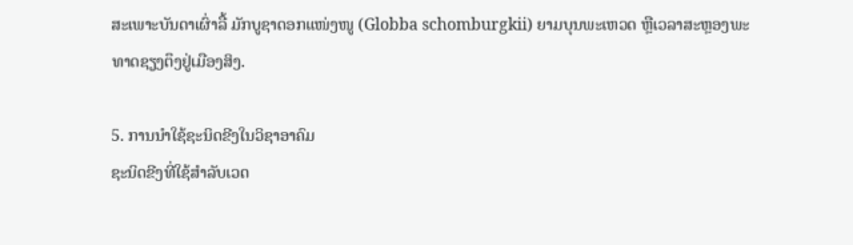ສະເພາະບັນດາເຜົ່າລື້ ມັກບູຊາດອກແໜ່ງໜູ (Globba schomburgkii) ຍາມບຸນພະເຫວດ ຫຼືເວລາສະຫຼອງພະທາດຊຽງຕຶງຢູ່ເມືອງສິງ.

5. ການນຳໃຊ້ຊະນິດຂີງໃນວິຊາອາຄົມ
ຊະນິດຂີງທີ່ໃຊ້ສຳລັບເວດ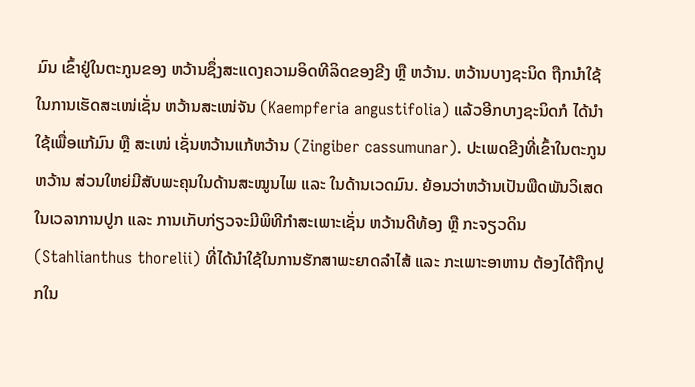ມົນ ເຂົ້າຢູ່ໃນຕະກູນຂອງ ຫວ້ານຊຶ່ງສະແດງຄວາມອິດທີລິດຂອງຂີງ ຫຼື ຫວ້ານ. ຫວ້ານບາງຊະນິດ ຖືກນຳໃຊ້ໃນການເຮັດສະເໜ່ເຊັ່ນ ຫວ້ານສະເໜ່ຈັນ (Kaempferia angustifolia) ແລ້ວອີກບາງຊະນິດກໍ ໄດ້ນຳໃຊ້ເພື່ອແກ້ມົນ ຫຼື ສະເໜ່ ເຊັ່ນຫວ້ານແກ້ຫວ້ານ (Zingiber cassumunar). ປະເພດຂີງທີ່ເຂົ້າໃນຕະກູນຫວ້ານ ສ່ວນໃຫຍ່ມີສັບພະຄຸນໃນດ້ານສະໝູນໄພ ແລະ ໃນດ້ານເວດມົນ. ຍ້ອນວ່າຫວ້ານເປັນພືດພັນວິເສດ ໃນເວລາການປູກ ແລະ ການເກັບກ່ຽວຈະມີພິທີກຳສະເພາະເຊັ່ນ ຫວ້ານດີທ້ອງ ຫຼື ກະຈຽວດິນ (Stahlianthus thorelii) ທີ່ໄດ້ນຳໃຊ້ໃນການຮັກສາພະຍາດລຳໄສ້ ແລະ ກະເພາະອາຫານ ຕ້ອງໄດ້ຖືກປູກໃນ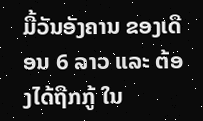ມື້ວັນອັງຄານ ຂອງເດືອນ 6 ລາວ ແລະ ຕ້ອງໄດ້ຖືກກູ້ ໃນ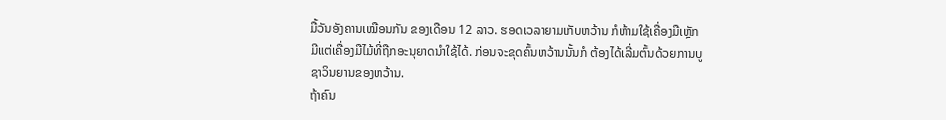ມື້ວັນອັງຄານເໝືອນກັນ ຂອງເດືອນ 12 ລາວ. ຮອດເວລາຍາມເກັບຫວ້ານ ກໍຫ້າມໃຊ້ເຄື່ອງມືເຫຼັກ ມີແຕ່ເຄື່ອງມືໄມ້ທີ່ຖືກອະນຸຍາດນຳໃຊ້ໄດ້. ກ່ອນຈະຂຸດຄົ້ນຫວ້ານນັ້ນກໍ ຕ້ອງໄດ້ເລີ່ມຕົ້ນດ້ວຍການບູຊາວິນຍານຂອງຫວ້ານ.
ຖ້າຄົນ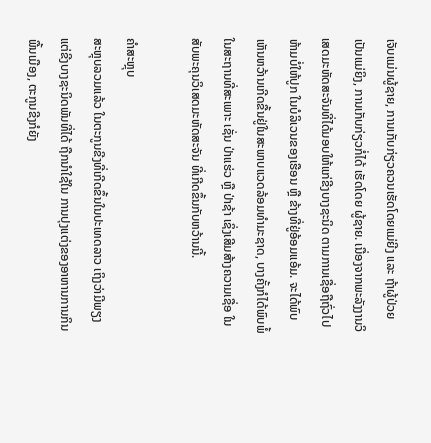ເຈັບແມ່ນຜູ້ຊາຍ, ການເກັບກ່ຽວຄວນເຮັດໂດຍແມ່ຍີງ ແລະ ຖ້າຜູ້ປ່ວຍເປັນແມ່ຍິງ, ການເກັບກ່ຽວກໍ່ໄດ້ ເຮັດໂດຍ ຜູ້ຊາຍ. ເນື່ອງຈາກພະລັງງານວິເສດມະຫັດສະຈັນທີ່ໄດ້ມອບໃຫ້ແກ່ຂີງບາງຊະນິດ ຕາມການເຊື່ອຖືຖົ່ວໄປ ຫ້າມບໍ່ໃຫ້ປູກ ໃນບໍລິເວນຂອງເຮືອນ ຫຼື ຂ້າງທີ່ຢູ່ອ້ອມແອ້ມ. ຈະໄດ້ພົບເຫັນຫວ້ານເກີດຂື້ນຢູ່ໃນສະພາບແວດລ້ອມທຳມະຊາດ, ບາງຄັ້ງກໍໄດ້ພົບພໍ້ໃນສະຖານທີ່ສະເພາະ ເຊັ່ນ ປ່າແຮ່ວ ຫຼື ປ່າຊ້າ ເຊິ່ງເສີມສ້າງຄວາມເຊື່ອ ໃນສັບພະຄຸນວິເສດມະຫັດສະຈັນ ທີ່ເກີດຂຶ້ນກັບຫວ້ານນີ້.

ຄຳສະຫຼຸບ
ສະຫຼຸບລວມແລ້ວ ໃນຕະກູນຂີງທີ່ເກີດຂຶ້ນໃນປະເທດລາວ ເຖິງວ່າມີພຽງແຕ່ຂີງບາງຊະນິດພັນທີ່ໄດ້ ຖືກນຳໃຊ້ໃນ ການປຸງແຕ່ງຂອງອາຫານການກິນພື້ນເມືອງ, ຕະກູນຂີງກໍຍັງ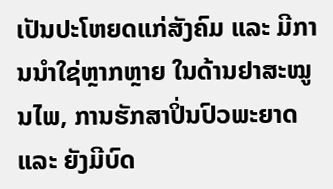ເປັນປະໂຫຍດແກ່ສັງຄົມ ແລະ ມີການນຳໃຊ່ຫຼາກຫຼາຍ ໃນດ້ານຢາສະໝູນໄພ, ການຮັກສາປິ່ນປົວພະຍາດ ແລະ ຍັງມີບົດ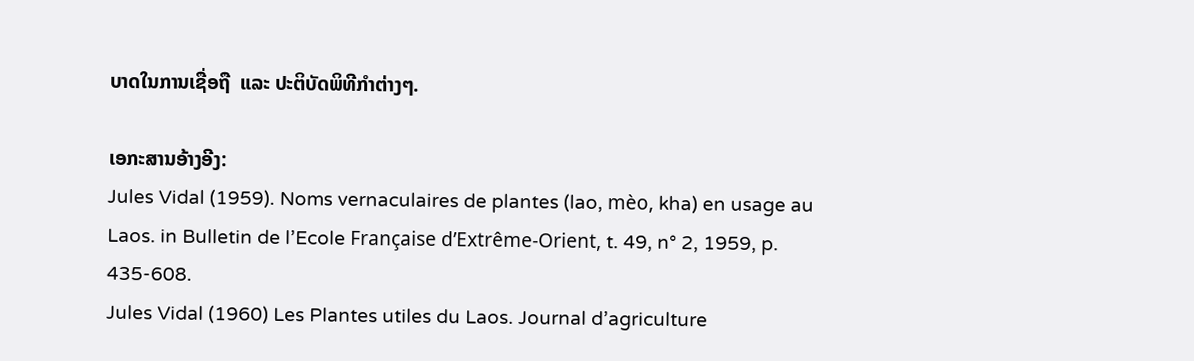ບາດໃນການເຊື່ອຖື  ແລະ ປະຕິບັດພິທີກຳຕ່າງໆ.

ເອກະສານອ້າງອີງ:
Jules Vidal (1959). Noms vernaculaires de plantes (lao, mèo, kha) en usage au Laos. in Bulletin de l’Ecole Française d’Extrême-Orient, t. 49, n° 2, 1959, p. 435-608.
Jules Vidal (1960) Les Plantes utiles du Laos. Journal d’agriculture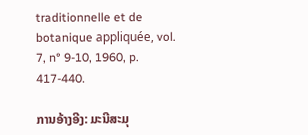traditionnelle et de botanique appliquée, vol. 7, n° 9-10, 1960, p. 417-440.

ການອ້າງອີງ: ມະນີສະມຸ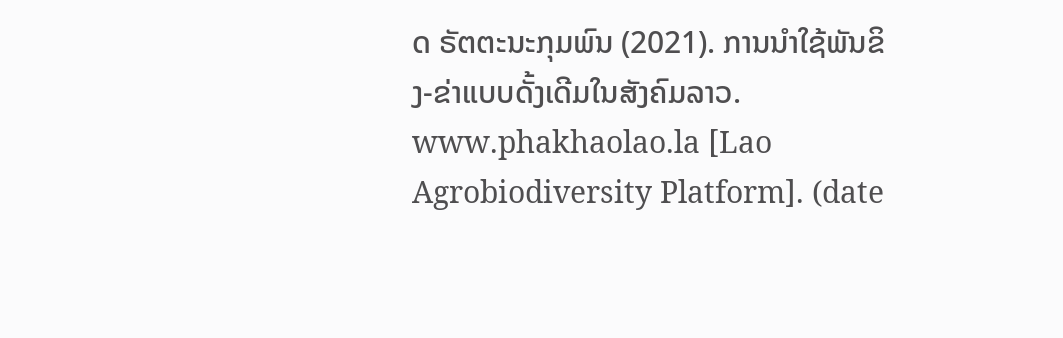ດ ຣັຕຕະນະກຸມພົນ (2021). ການນຳໃຊ້ພັນຂິງ-ຂ່າແບບດັ້ງເດີມໃນສັງຄົມລາວ. www.phakhaolao.la [Lao Agrobiodiversity Platform]. (date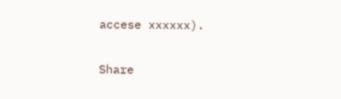accese xxxxxx).

Share